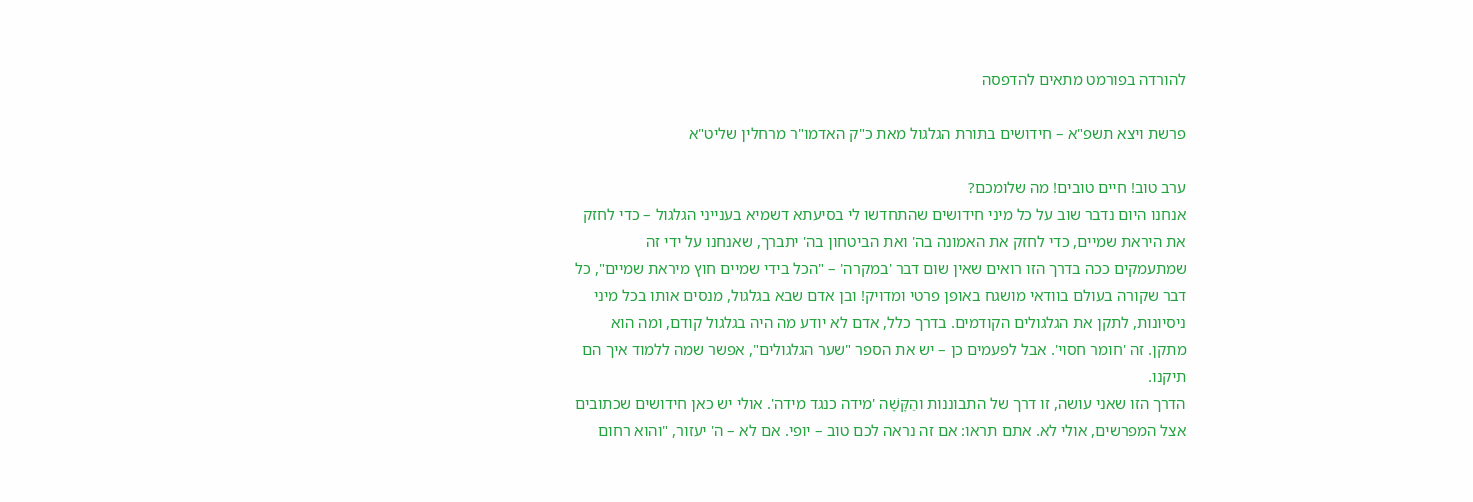להורדה בפורמט מתאים להדפסה

פרשת ויצא תשפ"א – חידושים בתורת הגלגול מאת כ"ק האדמו"ר מרחלין שליט"א

ערב טוב! חיים טובים! מה שלומכם?
אנחנו היום נדבר שוב על כל מיני חידושים שהתחדשו לי בסיעתא דשמיא בענייני הגלגול – כדי לחזק את היראת שמיים, כדי לחזק את האמונה בה' ואת הביטחון בה' יתברך, שאנחנו על ידי זה שמתעמקים ככה בדרך הזו רואים שאין שום דבר 'במקרה' – "הכל בידי שמיים חוץ מיראת שמיים", כל דבר שקורה בעולם בוודאי מושגח באופן פרטי ומדויק! ובן אדם שבא בגלגול, מנסים אותו בכל מיני ניסיונות, לתקן את הגלגולים הקודמים. בדרך כלל, אדם לא יודע מה היה בגלגול קודם, ומה הוא מתקן. זה 'חומר חסוי'. אבל לפעמים כן – יש את הספר "שער הגלגולים", אפשר שמה ללמוד איך הם תיקנו.
הדרך הזו שאני עושה, זו דרך של התבוננות והַקָּשָׁה 'מידה כנגד מידה'. אולי יש כאן חידושים שכתובים אצל המפרשים, אולי לא. אתם תראו: אם זה נראה לכם טוב – יופי. אם לא – ה' יעזור, "והוא רחום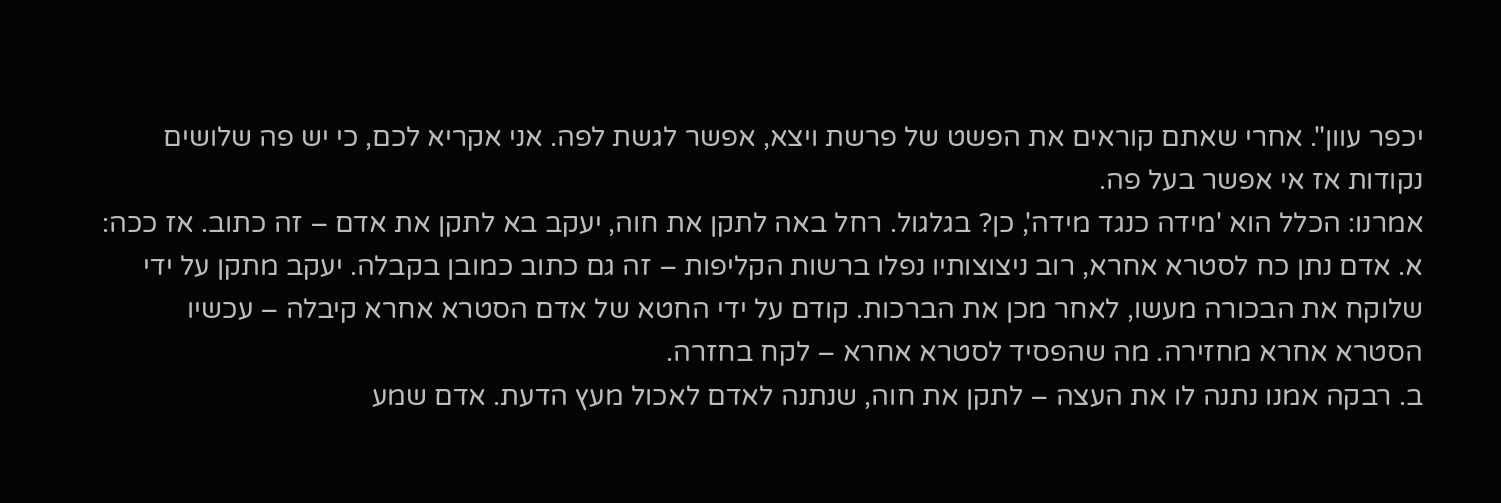יכפר עוון". אחרי שאתם קוראים את הפשט של פרשת ויצא, אפשר לגשת לפה. אני אקריא לכם, כי יש פה שלושים נקודות אז אי אפשר בעל פה.
אמרנו: הכלל הוא 'מידה כנגד מידה', כן? בגלגול. רחל באה לתקן את חוה, יעקב בא לתקן את אדם – זה כתוב. אז ככה:
א. אדם נתן כח לסטרא אחרא, רוב ניצוצותיו נפלו ברשות הקליפות – זה גם כתוב כמובן בקבלה. יעקב מתקן על ידי שלוקח את הבכורה מעשו, לאחר מכן את הברכות. קודם על ידי החטא של אדם הסטרא אחרא קיבלה – עכשיו הסטרא אחרא מחזירה. מה שהפסיד לסטרא אחרא – לקח בחזרה.
ב. רבקה אמנו נתנה לו את העצה – לתקן את חוה, שנתנה לאדם לאכול מעץ הדעת. אדם שמע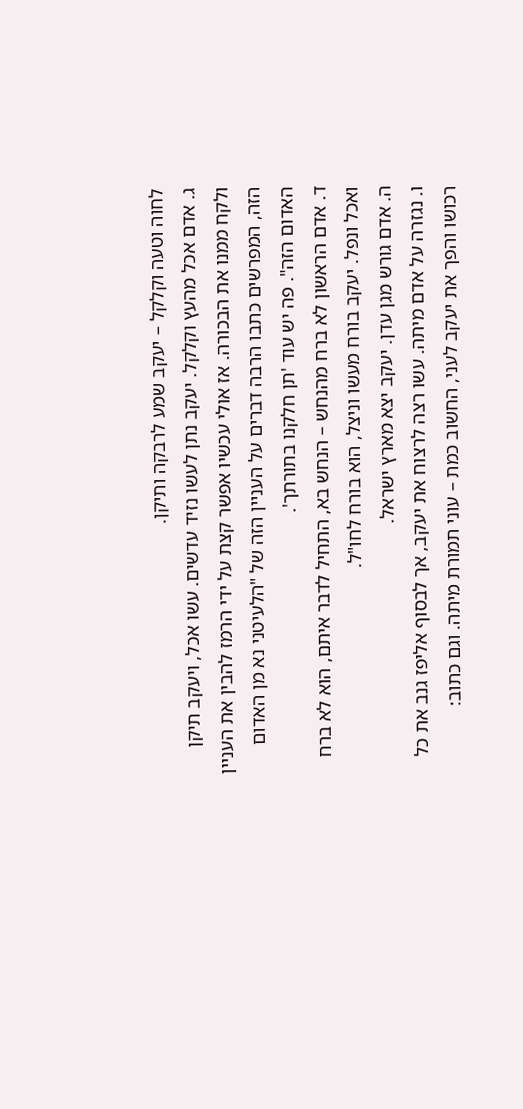לחוה וטעה וקלקל – יעקב שמע לרבקה ותיקן.
ג. אדם אכל מהעץ וקלקל. יעקב נתן לעשו נזיד עדשים. עשו אכל, ויעקב תיקן ולקח ממנו את הבכורה. אז אולי עכשיו אפשר קצת על ידי הרמז להבין את העניין הזה, המפרשים כתבו הרבה דברים על העניין הזה של "הלעיטני נא מן האדום האדום הזה". פה יש עוד 'תן חלקנו בתורתך'.
ד. אדם הראשון לא ברח מהנחש – הנחש בא, התחיל לדבר איתם, הוא לא ברח ואכל ונפל. יעקב בורח מעשו וניצל, הוא בורח לחו"ל.
ה. אדם גורש מגן עדן. יעקב יצא מארץ ישראל.
ו. נגזרה על אדם מיתה. עשו רצה לרצוח את יעקב, אך לבסוף אליפז גנב את כל רכושו והפך את יעקב לעני, החשוב כמת – עוני תמורת מיתה. וגם כתוב: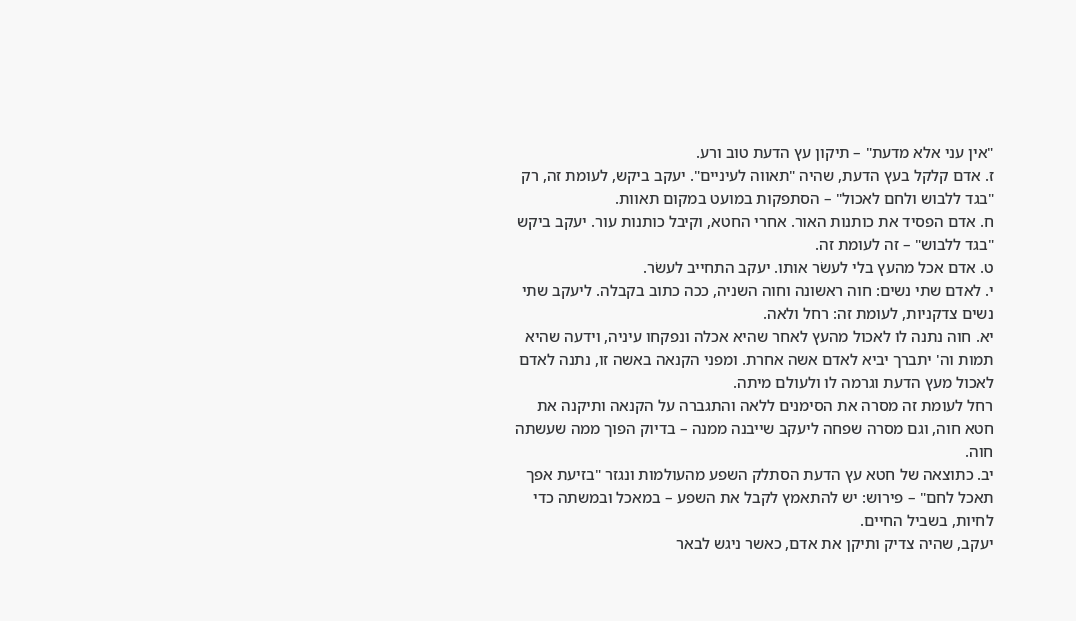"אין עני אלא מדעת" – תיקון עץ הדעת טוב ורע.
ז. אדם קלקל בעץ הדעת, שהיה "תאווה לעיניים". יעקב ביקש, לעומת זה, רק "בגד ללבוש ולחם לאכול" – הסתפקות במועט במקום תאוות.
ח. אדם הפסיד את כותנות האור. אחרי החטא, וקיבל כותנות עור. יעקב ביקש "בגד ללבוש" – זה לעומת זה.
ט. אדם אכל מהעץ בלי לעשֹר אותו. יעקב התחייב לעשׂר.
י. לאדם שתי נשים: חוה ראשונה וחוה השניה, ככה כתוב בקבלה. ליעקב שתי נשים צדקניות, לעומת זה: רחל ולאה.
יא. חוה נתנה לו לאכול מהעץ לאחר שהיא אכלה ונפקחו עיניה, וידעה שהיא תמות וה' יתברך יביא לאדם אשה אחרת. ומפני הקנאה באשה זו, נתנה לאדם לאכול מעץ הדעת וגרמה לו ולעולם מיתה.
רחל לעומת זה מסרה את הסימנים ללאה והתגברה על הקנאה ותיקנה את חטא חוה, וגם מסרה שפחה ליעקב שייבנה ממנה – בדיוק הפוך ממה שעשתה חוה.
יב. כתוצאה של חטא עץ הדעת הסתלק השפע מהעולמות ונגזר "בזיעת אפך תאכל לחם" – פירוש: יש להתאמץ לקבל את השפע – במאכל ובמשתה כדי לחיות, בשביל החיים.
יעקב, שהיה צדיק ותיקן את אדם, כאשר ניגש לבאר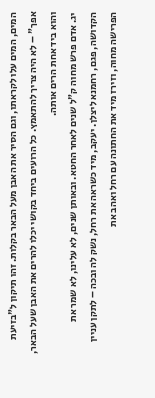המים, המים עלו לקראתו, וגם הסיר את האבן מעל הבאר בקלות. זהו תיקון ל"בזיעת אפך" – לא היה צריך להתאמץ. כל הרועים ביחד בקושי יכלו להרים את האבן שעל הבאר, והוא ביד אחת הרים אותה.
יג. אדם פרש מחוה ק"ל שנים לאחר החטא. ובאותן שנים, לא עלינו, לא שמר את הקדושה, פגם, רחמנא ליצלן. יעקב, מיד כשראה את רחל, נשק לה ובכה – לתקן עניין הפרישה מחוה, וזירז מיד את החתונה עם רחל ואהב את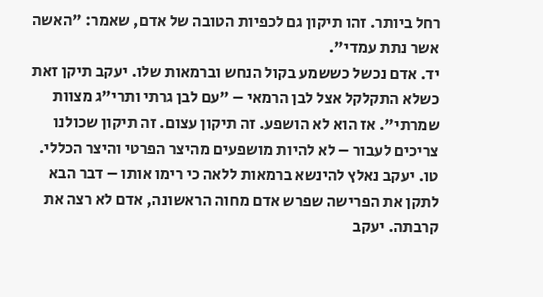רחל ביותר. זהו תיקון גם לכפיות הטובה של אדם, שאמר: "האשה אשר נתת עמדי".
יד. אדם נכשל כששמע בקול הנחש וברמאות שלו. יעקב תיקן זאת כשלא התקלקל אצל לבן הרמאי – "עם לבן גרתי ותרי"ג מצוות שמרתי". אז הוא לא הושפע. זה תיקון עצום. זה תיקון שכולנו צריכים לעבור – לא להיות מושפעים מהיצר הפרטי והיצר הכללי.
טו. יעקב נאלץ להינשא ברמאות ללאה כי רימו אותו – דבר הבא לתקן את הפרישה שפרש אדם מחוה הראשונה, אדם לא רצה את קרבתה. יעקב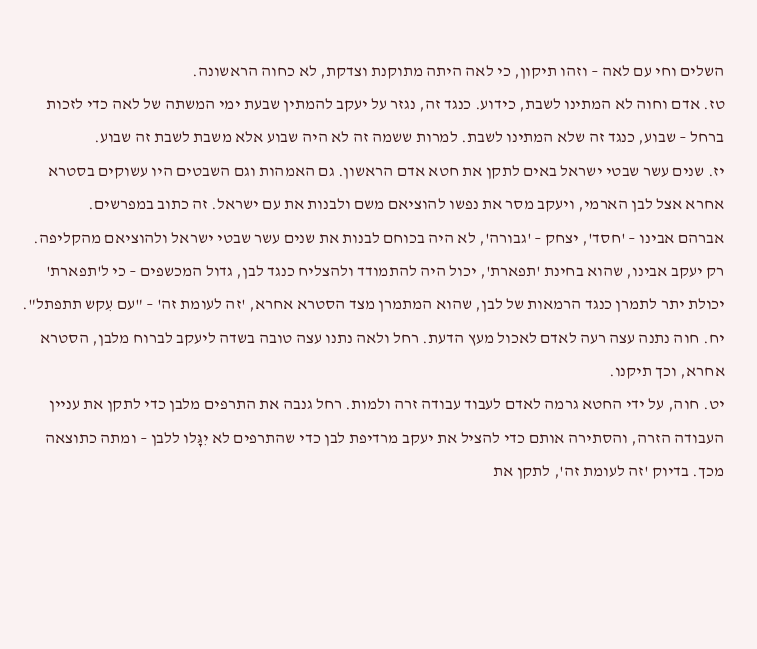השלים וחי עם לאה – וזהו תיקון, כי לאה היתה מתוקנת וצדקת, לא כחוה הראשונה.
טז. אדם וחוה לא המתינו לשבת, כידוע. כנגד זה, נגזר על יעקב להמתין שבעת ימי המשתה של לאה כדי לזכות ברחל – שבוע, כנגד זה שלא המתינו לשבת. למרות ששמה זה לא היה שבוע אלא משבת לשבת זה שבוע.
יז. שנים עשר שבטי ישראל באים לתקן את חטא אדם הראשון. גם האמהות וגם השבטים היו עשוקים בסטרא אחרא אצל לבן הארמי, ויעקב מסר את נפשו להוציאם משם ולבנות את עם ישראל. זה כתוב במפרשים.
אברהם אבינו – 'חסד', יצחק – 'גבורה', לא היה בכוחם לבנות את שנים עשר שבטי ישראל ולהוציאם מהקליפה. רק יעקב אבינו, שהוא בחינת 'תפארת', יכול היה להתמודד ולהצליח כנגד לבן, גדול המכשפים – כי ל'תפארת' יכולת יתר לתמרן כנגד הרמאות של לבן, שהוא המתמרן מצד הסטרא אחרא, 'זה לעומת זה' – "עם עִקש תתפתל".
יח. חוה נתנה עצה רעה לאדם לאכול מעץ הדעת. רחל ולאה נתנו עצה טובה בשדה ליעקב לברוח מלבן, הסטרא אחרא, וכך תיקנו.
יט. חוה, על ידי החטא גרמה לאדם לעבוד עבודה זרה ולמות. רחל גנבה את התרפים מלבן כדי לתקן את עניין העבודה הזרה, והסתירה אותם כדי להציל את יעקב מרדיפת לבן כדי שהתרפים לא יִגָּלו ללבן – ומתה כתוצאה מכך. בדיוק 'זה לעומת זה', לתקן את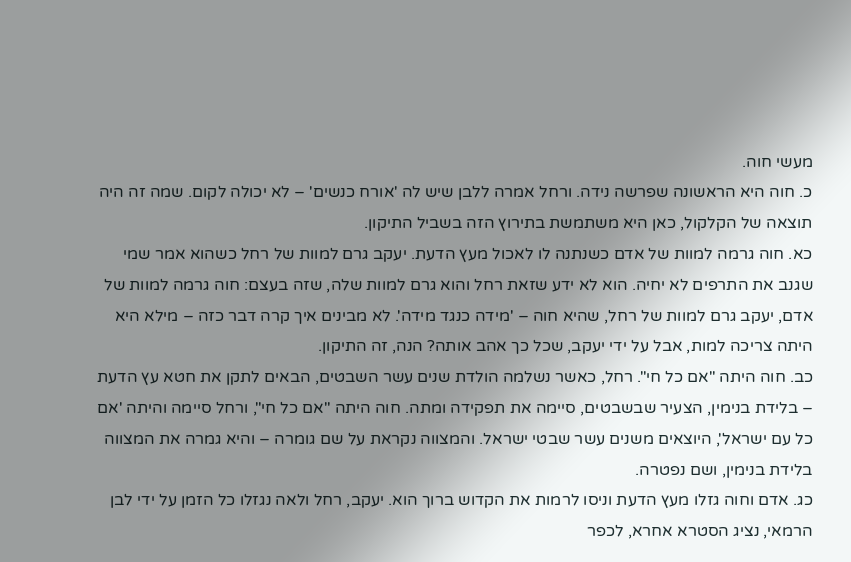מעשי חוה.
כ. חוה היא הראשונה שפרשה נידה. ורחל אמרה ללבן שיש לה 'אורח כנשים' – לא יכולה לקום. שמה זה היה תוצאה של הקלקול, כאן היא משתמשת בתירוץ הזה בשביל התיקון.
כא. חוה גרמה למוות של אדם כשנתנה לו לאכול מעץ הדעת. יעקב גרם למוות של רחל כשהוא אמר שמי שגנב את התרפים לא יחיה. הוא לא ידע שזאת רחל והוא גרם למוות שלה, שזה בעצם: חוה גרמה למוות של אדם, יעקב גרם למוות של רחל, שהיא חוה – 'מידה כנגד מידה'. לא מבינים איך קרה דבר כזה – מילא היא היתה צריכה למות, אבל על ידי יעקב, שכל כך אהב אותה? הנה, זה התיקון.
כב. חוה היתה "אם כל חי". רחל, כאשר נשלמה הולדת שנים עשר השבטים, הבאים לתקן את חטא עץ הדעת – בלידת בנימין, הצעיר שבשבטים, סיימה את תפקידה ומתה. חוה היתה "אם כל חי", ורחל סיימה והיתה 'אם כל עם ישראל', היוצאים משנים עשר שבטי ישראל. והמצווה נקראת על שם גומרה – והיא גמרה את המצווה בלידת בנימין, ושם נפטרה.
כג. אדם וחוה גזלו מעץ הדעת וניסו לרמות את הקדוש ברוך הוא. יעקב, רחל ולאה נגזלו כל הזמן על ידי לבן הרמאי, נציג הסטרא אחרא, לכפר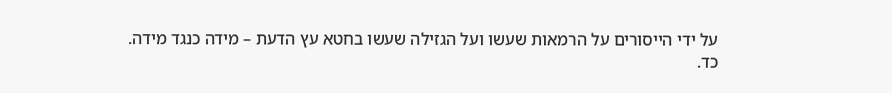על ידי הייסורים על הרמאות שעשו ועל הגזילה שעשו בחטא עץ הדעת – מידה כנגד מידה.
כד.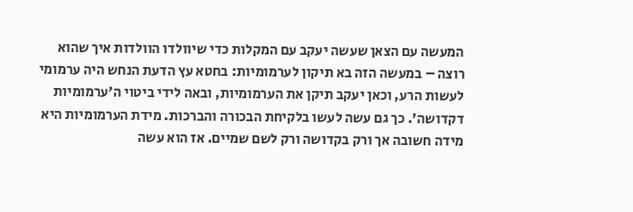המעשה עם הצאן שעשה יעקב עם המקלות כדי שיוולדו הוולדות איך שהוא רוצה – במעשה הזה בא תיקון לערמומיות: בחטא עץ הדעת הנחש היה ערמומי לעשות הרע, וכאן יעקב תיקן את הערמומיות, ובאה לידי ביטוי ה'ערמומיות דקדושה'. כך גם עשה לעשו בלקיחת הבכורה והברכות. מידת הערמומיות היא מידה חשובה אך ורק בקדושה ורק לשם שמיים. אז הוא עשה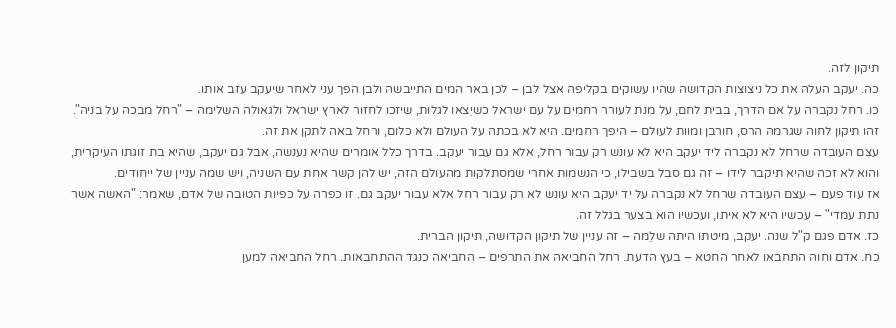תיקון לזה.
כה. יעקב העלה את כל ניצוצות הקדושה שהיו עשוקים בקליפה אצל לבן – לכן באר המים התייבשה ולבן הפך עני לאחר שיעקב עזב אותו.
כו. רחל נקברה על אם הדרך, בבית לחם, על מנת לעורר רחמים על עם ישראל כשיֵצאו לגלוּת, שיזכו לחזור לארץ ישראל ולגאולה השלימה – "רחל מבכה על בניה". זהו תיקון לחוה שגרמה הרס, חורבן ומוות לעולם – היפך רחמים. היא לא בכתה על העולם ולא כלום, ורחל באה לתקן את זה.
עצם העובדה שרחל לא נקברה ליד יעקב היא לא עונש רק עבור רחל, אלא גם עבור יעקב. בדרך כלל אומרים שהיא נענשה, אבל גם יעקב, שהיא בת זוגתו העיקרית, והוא לא זכה שהיא תיקבר לידו – זה גם סבל בשבילו, כי הנשמות אחרי שמסתלקות מהעולם הזה, יש להן קשר אחת עם השניה, ויש שמה עניין של ייחודים.
אז עוד פעם – עצם העובדה שרחל לא נקברה על יד יעקב היא עונש לא רק עבור רחל אלא עבור יעקב גם. זו כפרה על כפיות הטובה של אדם, שאמר: "האשה אשר נתת עמדי" – עכשיו היא לא איתו, ועכשיו הוא בצער בגלל זה.
כז. אדם פגם ק"ל שנה. יעקב, מיטתו היתה שלֵמה – זה עניין של תיקון הקדושה, תיקון הברית.
כח. אדם וחוה התחבאו לאחר החטא – בעץ הדעת. רחל החביאה את התרפים – החביאה כנגד ההתחבאות. רחל החביאה למען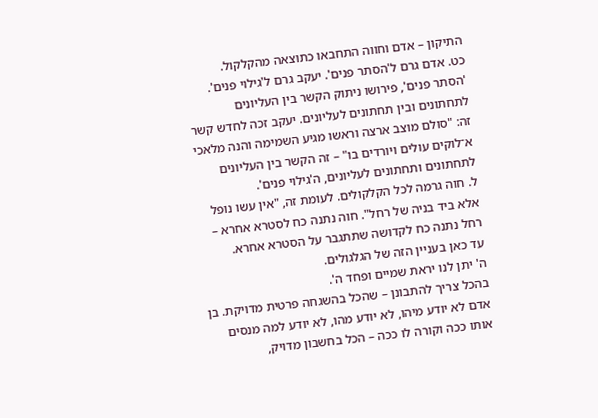התיקון – אדם וחווה התחבאו כתוצאה מהקלקול.
כט. אדם גרם ל'הסתר פנים'. יעקב גרם ל'גילוי פנים'. 'הסתר פנים', פירושו ניתוק הקשר בין העליונים לתחתונים ובין תחתונים לעליונים. יעקב זכה לחדש קשר זה: "סולם מוצב ארצה וראשו מגיע השמימה והנה מלאכי א־לוקים עולים ויורדים בו" – זה הקשר בין העליונים לתחתונים ותחתונים לעליונים, ה'גילוי פנים'.
ל. חוה גרמה לכל הקלקולים. לעומת זה, "אין עשו נופל אלא ביד בניה של רחל". חוה נתנה כח לסטרא אחרא – רחל נתנה כח לקדושה שתתגבר על הסטרא אחרא.
עד כאן בעניין הזה של הגלגולים.
ה' יתן לנו יראת שמיים ופחד ה'.
בהכל צריך להתבונן – שהכל בהשגחה פרטית מדויקת. בן אדם לא יודע מיהו, לא יודע מהו, לא יודע למה מנסים אותו ככה וקורה לו ככה – הכל בחשבון מדויק,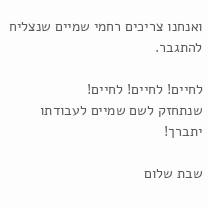ואנחנו צריכים רחמי שמיים שנצליח להתגבר.

לחיים! לחיים! לחיים!
שנתחזק לשם שמיים לעבודתו יתברך!

שבת שלום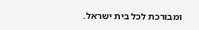ומבורכת לכל בית ישראל.